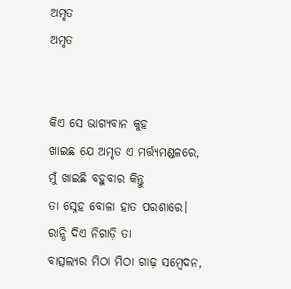ଅମୃତ
ଅମୃତ


କିଏ ସେ ଭାଗ୍ୟବାନ କୁହ
ଖାଇଛ ଯେ ଅମୃତ ଏ ମର୍ତ୍ତ୍ୟମଣ୍ଡଳରେ,
ମୁଁ ଖାଇଛି ବହୁବାର କିନ୍ତୁ
ତା ସ୍ନେହ ବୋଳା ହାତ ପରଶାରେ।
ରାନ୍ଧି ଦିଏ ନିଗାଡ଼ି ତା
ବାତ୍ସଲ୍ୟର ମିଠା ମିଠା ଗାଢ଼ ସମ୍ବେଦନ,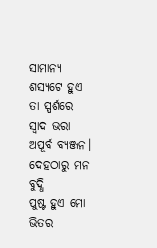ସାମାନ୍ୟ ଶସ୍ୟଟେ ହୁଏ
ତା ସ୍ପର୍ଶରେ ସ୍ଵାଦ ଭରା ଅପୂର୍ବ ବ୍ୟଞ୍ଜନ।
ଦେହଠାରୁ ମନ ବୁଦ୍ଧି
ପୁଷ୍ଟ ହୁଏ ମୋ ଭିତର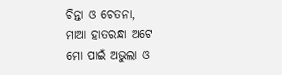ଚିନ୍ତା ଓ ଚେତନା,
ମାଆ ହାତରନ୍ଧା ଅଟେ
ମୋ ପାଇଁ ଅଭୁଲା ଓ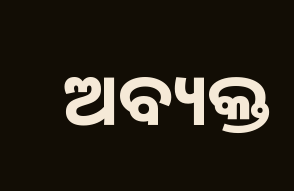ଅବ୍ୟକ୍ତ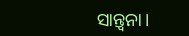ସାନ୍ତ୍ଵନା।